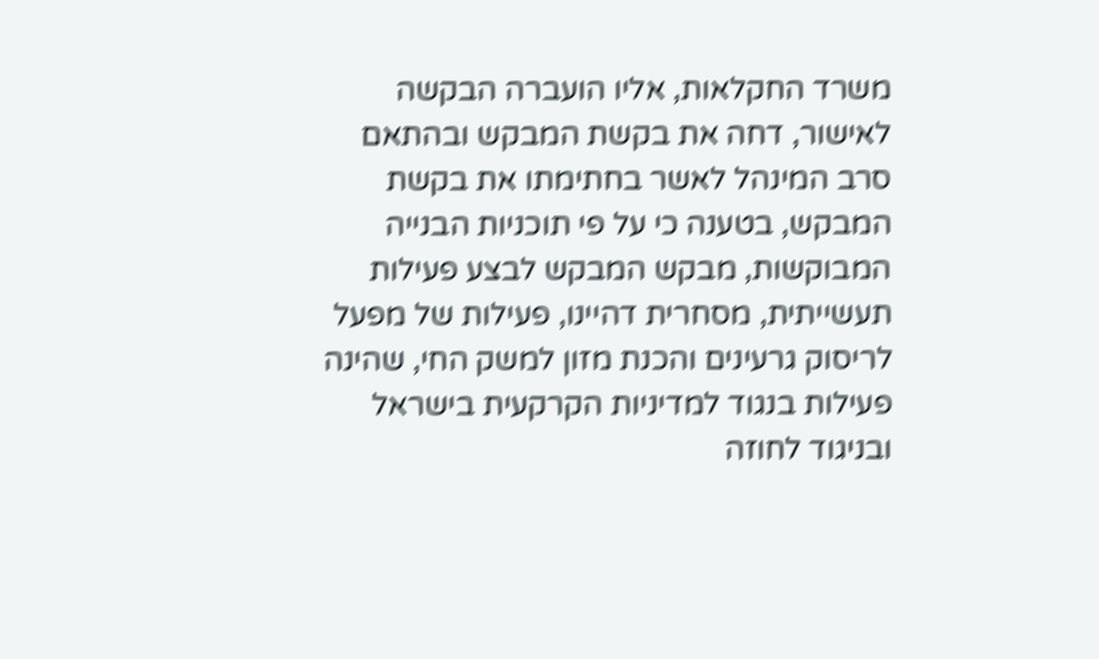משרד החקלאות, אליו הועברה הבקשה לאישור, דחה את בקשת המבקש ובהתאם סרב המינהל לאשר בחתימתו את בקשת המבקש, בטענה כי על פי תוכניות הבנייה המבוקשות, מבקש המבקש לבצע פעילות תעשייתית, מסחרית דהיינו, פעילות של מפעל לריסוק גרעינים והכנת מזון למשק החי, שהינה פעילות בנגוד למדיניות הקרקעית בישראל ובניגוד לחוזה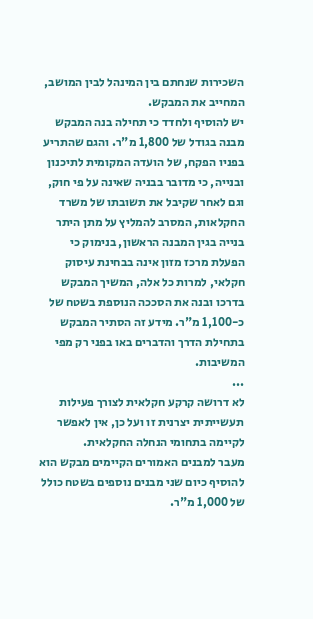השכירות שנחתם בין המינהל לבין המושב, המחייב את המבקש.
יש להוסיף ולחדד כי תחילה בנה המבקש מבנה בגודל של 1,800 מ"ר. והגם שהתריע בפניו הפקח, של הועדה המקומית לתיכנון ובנייה, כי מדובר בבניה שאינה על פי חוק, וגם לאחר שקיבל את תשובתו של משרד החקלאות, המסרב להמליץ על מתן היתר בנייה בגין המבנה הראשון, בנימוק כי הפעלת מרכז מזון אינה בבחינת עיסוק חקלאי, למרות כל אלה, המשיך המבקש בדרכו ובנה את הסככה הנוספת בשטח של כ-1,100 מ"ר. מידע זה הסתיר המבקש בתחילת הדרך והדברים באו בפני רק מפי המשיבות.
...
לא דרושה קרקע חקלאית לצורך פעילות תעשייתית יצרנית זו ועל כן, אין לאפשר לקיימה בתחומי הנחלה החקלאית.
מעבר למבנים האמורים הקיימים מבקש הוא להוסיף כיום שני מבנים נוספים בשטח כולל של 1,000 מ"ר.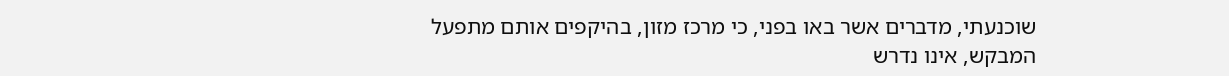שוכנעתי, מדברים אשר באו בפני, כי מרכז מזון, בהיקפים אותם מתפעל המבקש, אינו נדרש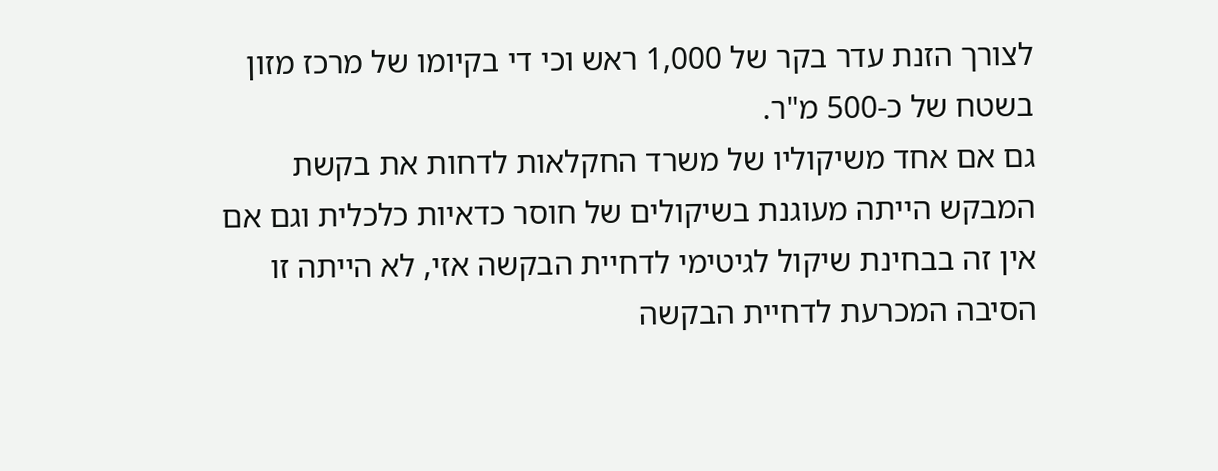לצורך הזנת עדר בקר של 1,000 ראש וכי די בקיומו של מרכז מזון בשטח של כ-500 מ"ר.
גם אם אחד משיקוליו של משרד החקלאות לדחות את בקשת המבקש הייתה מעוגנת בשיקולים של חוסר כדאיות כלכלית וגם אם אין זה בבחינת שיקול לגיטימי לדחיית הבקשה אזי, לא הייתה זו הסיבה המכרעת לדחיית הבקשה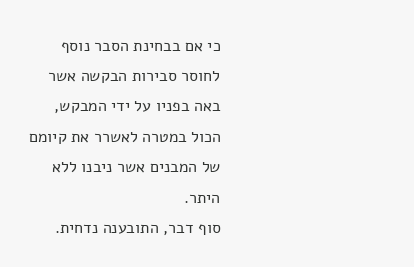כי אם בבחינת הסבר נוסף לחוסר סבירות הבקשה אשר באה בפניו על ידי המבקש, הכול במטרה לאשרר את קיומם של המבנים אשר ניבנו ללא היתר.
סוף דבר, התובענה נדחית.